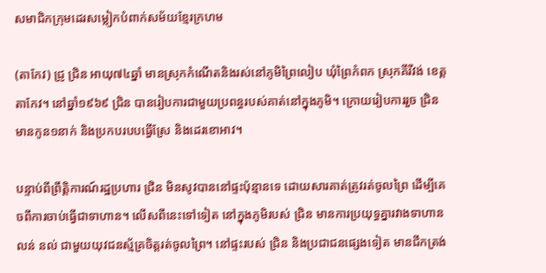សមាជិកក្រុមដេរសម្លៀកបំពាក់សម័យខ្មែរក្រហម

(តាកែវ) ជ្រូ ជ្រិន អាយុ៧៤ឆ្នាំ មានស្រុកកំណើតនិងរស់នៅភូមិព្រៃលៀប ឃុំព្រៃកំពក ស្រុកគីរីវង់ ខេត្តតាកែវ។ នៅឆ្នាំ១៩៦៩ ជ្រិន បានរៀបការជាមួយប្រពន្ធរបស់គាត់នៅក្នុងភូមិ។ ក្រោយរៀបការរួច ជ្រិន មានកូន១នាក់ និងប្រកបរបបធ្វើស្រែ និងដេរខោអាវ។

បន្ទាប់ពីព្រឹត្តិការណ៍រដ្ឋប្រហារ ជ្រិន មិនសូវបាននៅផ្ទះប៉ុន្មានទេ ដោយសារគាត់ត្រូវរត់ចូលព្រៃ ដើម្បីគេចពីការចាប់ធ្វើជាទាហាន។ លើសពីនេះទៅទៀត នៅក្នុងភូមិរបស់ ជ្រិន មានការប្រយុទ្ធគ្នារវាងទាហាន លន់ នល់ ជាមួយយុវជនស្ម័គ្រចិត្តរត់ចូលព្រៃ។ នៅផ្ទះរបស់ ជ្រិន និងប្រជាជនផ្សេងទៀត មានជីកត្រង់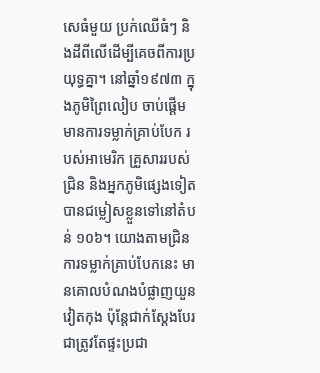សេធំមួយ ប្រក់ឈើធំៗ និងដីពីលើដើម្បីគេចពីការប្រយុទ្ធគ្នា។ នៅឆ្នាំ១៩៧៣ ក្នុងភូមិព្រៃលៀប ចាប់ផ្ដើមមានការទម្លាក់គ្រាប់បែក របស់អាមេរិក គ្រួសាររបស់ ជ្រិន និងអ្នកភូមិផ្សេងទៀត បានជម្លៀសខ្លួនទៅនៅតំបន់ ១០៦។ យោងតាមជ្រិន ការទម្លាក់គ្រាប់បែកនេះ មានគោលបំណងបំផ្លាញយួន វៀតកុង ប៉ុន្តែជាក់ស្ដែងបែរជាត្រូវតែផ្ទះប្រជា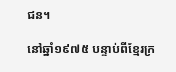ជន។

នៅឆ្នាំ១៩៧៥ បន្ទាប់ពីខ្មែរក្រ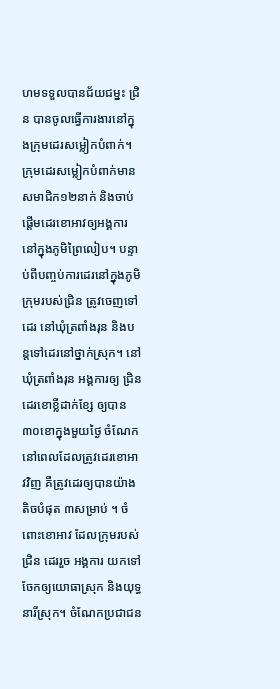ហមទទួលបានជ័យជម្នះ ជ្រិន បានចូលធ្វើការងារនៅក្នុងក្រុមដេរសម្លៀកបំពាក់។ ក្រុមដេរសម្លៀកបំពាក់មានសមាជិក១២នាក់ និងចាប់ផ្ដើមដេរខោអាវឲ្យអង្គការនៅក្នុងភូមិព្រៃលៀប។ បន្ទាប់ពីបញ្ចប់ការដេរនៅក្នុងភូមិ ក្រុមរបស់ជ្រិន ត្រូវចេញទៅដេរ នៅឃុំត្រពាំងរុន និងបន្តទៅដេរនៅថ្នាក់ស្រុក។ នៅឃុំត្រពាំងរុន អង្គការឲ្យ ជ្រិន ដេរខោខ្លីដាក់ខ្សែ ឲ្យបាន ៣០ខោក្នុងមួយថ្ងៃ ចំណែកនៅពេលដែលត្រូវដេរខោអាវវិញ គឺត្រូវដេរឲ្យបានយ៉ាងតិចបំផុត ៣សម្រាប់ ។ ចំពោះខោអាវ ដែលក្រុមរបស់ ជ្រិន ដេររួច អង្គការ យកទៅចែកឲ្យយោធាស្រុក និងយុទ្ធនារីស្រុក។ ចំណែកប្រជាជន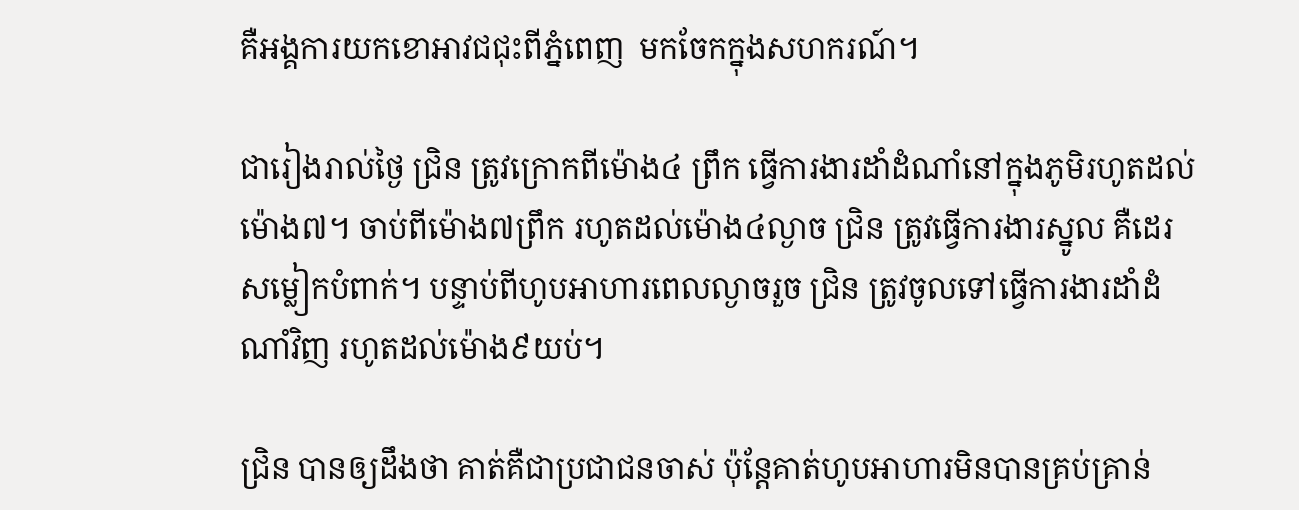គឺអង្គការយកខោអាវជជុះពីភ្នំពេញ  មកចែកក្នុងសហករណ៍។

ជារៀងរាល់ថ្ងៃ ជ្រិន ត្រូវក្រោកពីម៉ោង៤ ព្រឹក ធ្វើការងារដាំដំណាំនៅក្នុងភូមិរហូតដល់ម៉ោង៧។ ចាប់ពីម៉ោង៧ព្រឹក រហូតដល់ម៉ោង៤ល្ងាច ជ្រិន ត្រូវធ្វើការងារស្នូល គឺដេរសម្លៀកបំពាក់។ បន្ទាប់ពីហូបអាហារពេលល្ងាចរួច ជ្រិន ត្រូវចូលទៅធ្វើការងារដាំដំណាំវិញ រហូតដល់ម៉ោង៩យប់។

ជ្រិន បានឲ្យដឹងថា គាត់គឺជាប្រជាជនចាស់ ប៉ុន្តែគាត់ហូបអាហារមិនបានគ្រប់គ្រាន់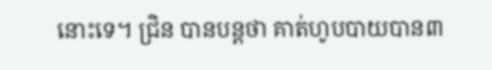នោះទេ។ ជ្រិន បានបន្តថា គាត់ហូបបាយបាន៣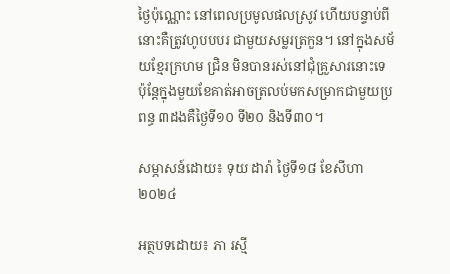ថ្ងៃប៉ុណ្ណោះ នៅពេលប្រមូលផលស្រូវ ហើយបន្ទាប់ពីនោះគឺត្រូវហូបបបរ ជាមួយសម្លរត្រកួន។ នៅក្នុងសម័យខ្មែរក្រហម ជ្រិន មិនបានរស់នៅជុំគ្រួសារនោះទេ ប៉ុន្តែក្នុងមួយខែគាត់អាចត្រលប់មកសម្រាកជាមួយប្រពន្ធ ៣ដងគឺថ្ងៃទី១០ ទី២០ និងទី៣០។

សម្ភាសន៍ដោយ៖ ទុយ ដារ៉ា ថ្ងៃទី១៨ ខែសីហា ២០២៤

អត្ថបទដោយ៖ ភា រស្មី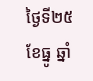ថ្ងៃទី២៥ ខែធ្នូ ឆ្នាំ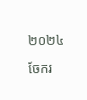២០២៤

ចែករ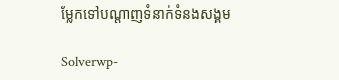ម្លែកទៅបណ្តាញទំនាក់ទំនងសង្គម

Solverwp-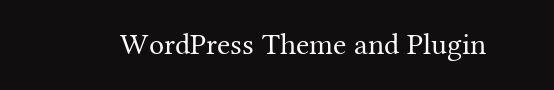WordPress Theme and Plugin